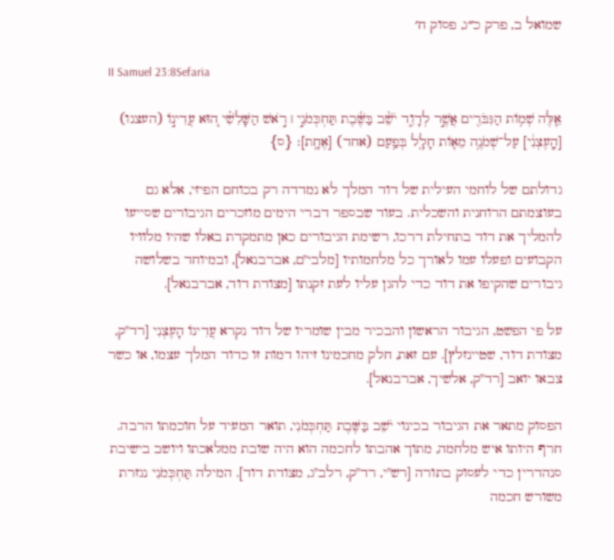שמואל ב, פרק כ״ג, פסוק ח׳

II Samuel 23:8Sefaria

אֵ֛לֶּה שְׁמ֥וֹת הַגִּבֹּרִ֖ים אֲשֶׁ֣ר לְדָוִ֑ד יֹשֵׁ֨ב בַּשֶּׁ֜בֶת תַּחְכְּמֹנִ֣י ׀ רֹ֣אשׁ הַשָּׁלִשִׁ֗י ה֚וּא עֲדִינ֣וֹ (העצנו) [הָֽעֶצְנִ֔י] עַל־שְׁמֹנֶ֥ה מֵא֛וֹת חָלָ֖ל בְּפַ֥עַם (אחד) [אֶחָֽת]׃ {ס}

גדולתם של לוחמי העילית של דוד המלך לא נמדדה רק בכוחם הפיזי, אלא גם בעוצמתם הרוחנית והשכלית. בעוד שבספר דברי הימים מוזכרים הגיבורים שסייעו להמליך את דוד בתחילת דרכו, רשימת הגיבורים כאן מתמקדת באלו שהיו מלוויו הקבועים ופעלו עמו לאורך כל מלחמותיו [מלבי"ם, אברבנאל], ובמיוחד בשלושה גיבורים שהקיפו את דוד כדי להגן עליו לעת זקנתו [מצודת דוד, אברבנאל].

על פי הפשט, הגיבור הראשון והבכיר מבין שומריו של דוד נקרא עֲדִינוֹ הָעֶצְנִי [רד"ק, מצודת דוד, שטיינזלץ]. עם זאת, חלק מחכמינו זיהו דמות זו כדוד המלך עצמו, או כשר צבאו יואב [רד"ק, אלשיך, אברבנאל].

הפסוק מתאר את הגיבור בכינוי יֹשֵׁב בַּשֶּׁבֶת תַּחְכְּמֹנִי, תואר המעיד על חוכמתו הרבה. חרף היותו איש מלחמה, מתוך אהבתו לחכמה הוא היה שובת ממלאכתו ויושב בישיבת סנהדרין כדי לעסוק בתורה [רש"י, רד"ק, רלב"ג, מצודת דוד]. המילה תַּחְכְּמֹנִי נגזרת משורש חכמה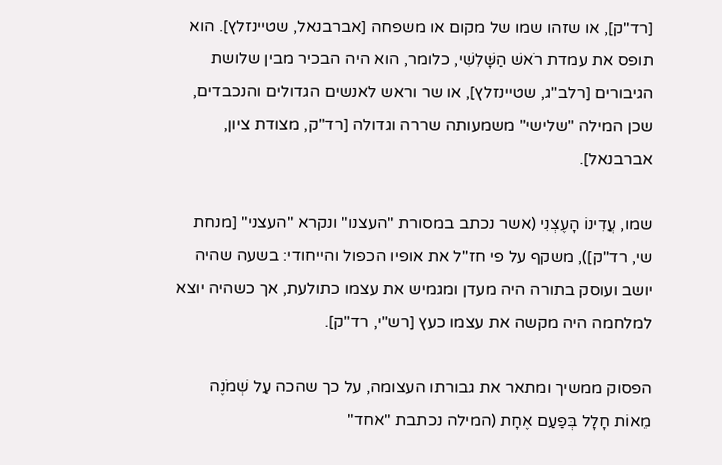[רד"ק], או שזהו שמו של מקום או משפחה [אברבנאל, שטיינזלץ]. הוא תופס את עמדת רֹאשׁ הַשָּׁלִשִׁי, כלומר, הוא היה הבכיר מבין שלושת הגיבורים [רלב"ג, שטיינזלץ], או שר וראש לאנשים הגדולים והנכבדים, שכן המילה "שלישי" משמעותה שררה וגדולה [רד"ק, מצודת ציון, אברבנאל].

שמו, עֲדִינוֹ הָעֶצְנִי (אשר נכתב במסורת "העצנו" ונקרא "העצני" [מנחת שי, רד"ק]), משקף על פי חז"ל את אופיו הכפול והייחודי: בשעה שהיה יושב ועוסק בתורה היה מעדן ומגמיש את עצמו כתולעת, אך כשהיה יוצא למלחמה היה מקשה את עצמו כעץ [רש"י, רד"ק].

הפסוק ממשיך ומתאר את גבורתו העצומה, על כך שהכה עַל שְׁמֹנֶה מֵאוֹת חָלָל בְּפַעַם אֶחָת (המילה נכתבת "אחד"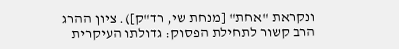ונקראת "אחת" [מנחת שי, רד"ק]). ציון ההרג הרב קשור לתחילת הפסוק: גדולתו העיקרית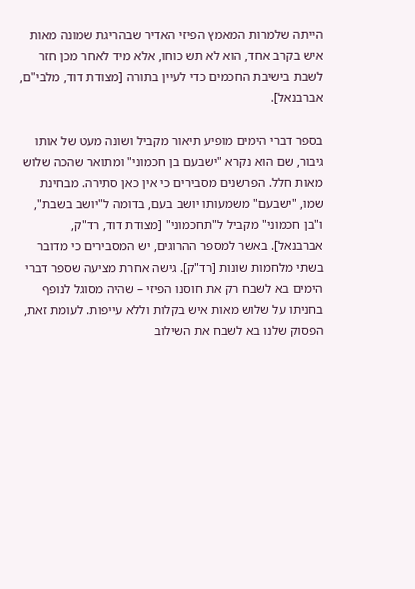הייתה שלמרות המאמץ הפיזי האדיר שבהריגת שמונה מאות איש בקרב אחד, הוא לא תש כוחו, אלא מיד לאחר מכן חזר לשבת בישיבת החכמים כדי לעיין בתורה [מצודת דוד, מלבי"ם, אברבנאל].

בספר דברי הימים מופיע תיאור מקביל ושונה מעט של אותו גיבור, שם הוא נקרא "ישבעם בן חכמוני" ומתואר שהכה שלוש מאות חלל. הפרשנים מסבירים כי אין כאן סתירה. מבחינת שמו, "ישבעם" משמעותו יושב בעם, בדומה ל"יושב בשבת", ו"בן חכמוני" מקביל ל"תחכמוני" [מצודת דוד, רד"ק, אברבנאל]. באשר למספר ההרוגים, יש המסבירים כי מדובר בשתי מלחמות שונות [רד"ק]. גישה אחרת מציעה שספר דברי הימים בא לשבח רק את חוסנו הפיזי – שהיה מסוגל לנופף בחניתו על שלוש מאות איש בקלות וללא עייפות. לעומת זאת, הפסוק שלנו בא לשבח את השילוב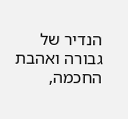הנדיר של גבורה ואהבת החכמה,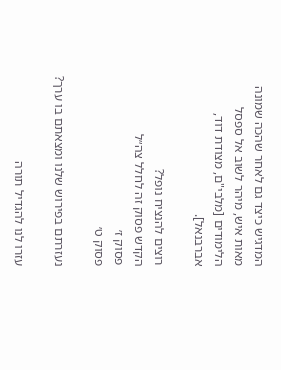המדגיש כיצד גם לאחר שהכה שמונה מאות איש, מיהר לשוב אל ספסל הלימודים [מלבי"ם, מצודת דוד, אברבנאל].

רוצים להנציח נופל?
הקדש פסוק זה לחלל צה״ל
פסוק ז׳
פסוק ט׳

נעזרתם בפירוש שלנו ומצאתם בו ערך?

עזרו לנו להגדיל תורה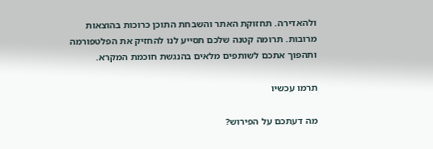ולהאדירה. תחזוקת האתר והשבחת התוכן כרוכות בהוצאות מרובות. תרומה קטנה שלכם תסייע לנו להחזיק את הפלטפורמה ותהפוך אתכם לשותפים מלאים בהנגשת חוכמת המקרא.

תרמו עכשיו

מה דעתכם על הפירוש?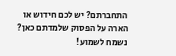התחברתם? יש לכם חידוש או הארה על הפסוק שלמדתם כאן? נשמח לשמוע!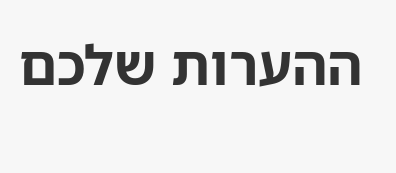ההערות שלכם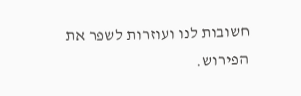חשובות לנו ועוזרות לשפר את הפירוש.